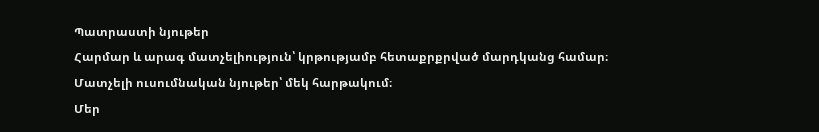Պատրաստի նյութեր
Հարմար և արագ մատչելիություն՝ կրթությամբ հետաքրքրված մարդկանց համար։
Մատչելի ուսումնական նյութեր՝ մեկ հարթակում։
Մեր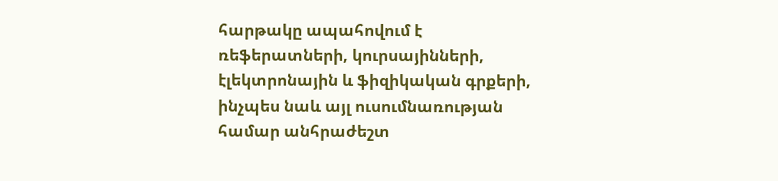հարթակը ապահովում է ռեֆերատների, կուրսայինների, էլեկտրոնային և ֆիզիկական գրքերի, ինչպես նաև այլ ուսումնառության համար անհրաժեշտ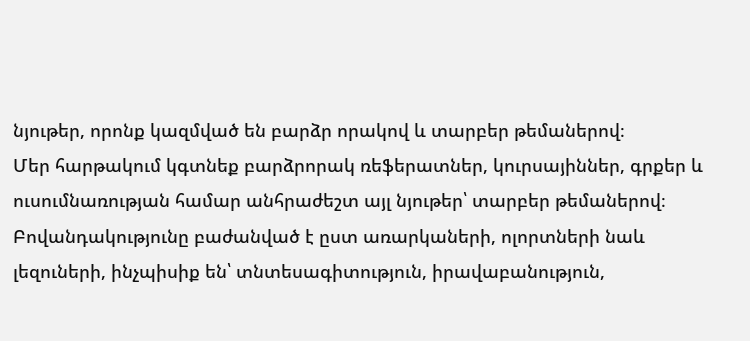նյութեր, որոնք կազմված են բարձր որակով և տարբեր թեմաներով։
Մեր հարթակում կգտնեք բարձրորակ ռեֆերատներ, կուրսայիններ, գրքեր և ուսումնառության համար անհրաժեշտ այլ նյութեր՝ տարբեր թեմաներով։
Բովանդակությունը բաժանված է ըստ առարկաների, ոլորտների նաև լեզուների, ինչպիսիք են՝ տնտեսագիտություն, իրավաբանություն,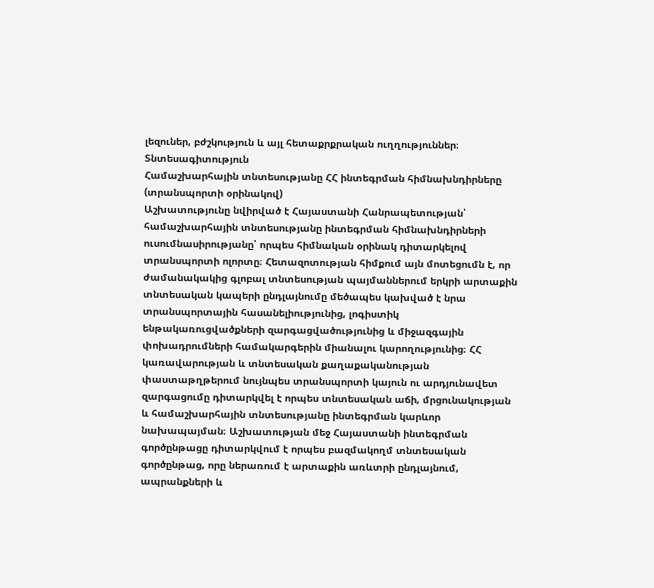լեզուներ, բժշկություն և այլ հետաքրքրական ուղղություններ։
Տնտեսագիտություն
Համաշխարհային տնտեսությանը ՀՀ ինտեգրման հիմնախնդիրները (տրանսպորտի օրինակով)
Աշխատությունը նվիրված է Հայաստանի Հանրապետության՝ համաշխարհային տնտեսությանը ինտեգրման հիմնախնդիրների ուսումնասիրությանը՝ որպես հիմնական օրինակ դիտարկելով տրանսպորտի ոլորտը։ Հետազոտության հիմքում այն մոտեցումն է, որ ժամանակակից գլոբալ տնտեսության պայմաններում երկրի արտաքին տնտեսական կապերի ընդլայնումը մեծապես կախված է նրա տրանսպորտային հասանելիությունից, լոգիստիկ ենթակառուցվածքների զարգացվածությունից և միջազգային փոխադրումների համակարգերին միանալու կարողությունից։ ՀՀ կառավարության և տնտեսական քաղաքականության փաստաթղթերում նույնպես տրանսպորտի կայուն ու արդյունավետ զարգացումը դիտարկվել է որպես տնտեսական աճի, մրցունակության և համաշխարհային տնտեսությանը ինտեգրման կարևոր նախապայման։ Աշխատության մեջ Հայաստանի ինտեգրման գործընթացը դիտարկվում է որպես բազմակողմ տնտեսական գործընթաց, որը ներառում է արտաքին առևտրի ընդլայնում, ապրանքների և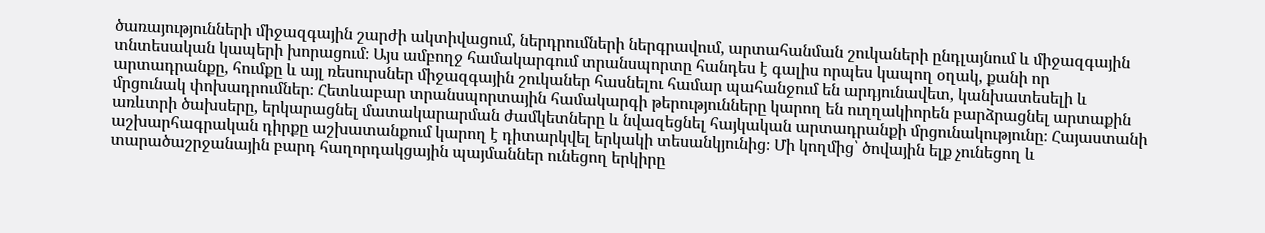ծառայությունների միջազգային շարժի ակտիվացում, ներդրումների ներգրավում, արտահանման շուկաների ընդլայնում և միջազգային տնտեսական կապերի խորացում։ Այս ամբողջ համակարգում տրանսպորտը հանդես է գալիս որպես կապող օղակ, քանի որ արտադրանքը, հումքը և այլ ռեսուրսներ միջազգային շուկաներ հասնելու համար պահանջում են արդյունավետ, կանխատեսելի և մրցունակ փոխադրումներ։ Հետևաբար տրանսպորտային համակարգի թերությունները կարող են ուղղակիորեն բարձրացնել արտաքին առևտրի ծախսերը, երկարացնել մատակարարման ժամկետները և նվազեցնել հայկական արտադրանքի մրցունակությունը։ Հայաստանի աշխարհագրական դիրքը աշխատանքում կարող է դիտարկվել երկակի տեսանկյունից։ Մի կողմից՝ ծովային ելք չունեցող և տարածաշրջանային բարդ հաղորդակցային պայմաններ ունեցող երկիրը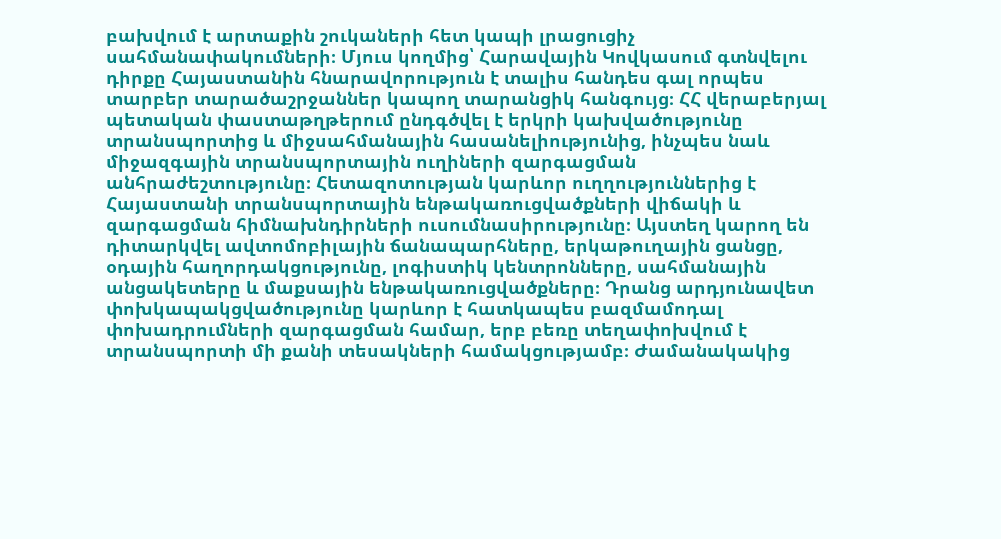բախվում է արտաքին շուկաների հետ կապի լրացուցիչ սահմանափակումների։ Մյուս կողմից՝ Հարավային Կովկասում գտնվելու դիրքը Հայաստանին հնարավորություն է տալիս հանդես գալ որպես տարբեր տարածաշրջաններ կապող տարանցիկ հանգույց։ ՀՀ վերաբերյալ պետական փաստաթղթերում ընդգծվել է երկրի կախվածությունը տրանսպորտից և միջսահմանային հասանելիությունից, ինչպես նաև միջազգային տրանսպորտային ուղիների զարգացման անհրաժեշտությունը։ Հետազոտության կարևոր ուղղություններից է Հայաստանի տրանսպորտային ենթակառուցվածքների վիճակի և զարգացման հիմնախնդիրների ուսումնասիրությունը։ Այստեղ կարող են դիտարկվել ավտոմոբիլային ճանապարհները, երկաթուղային ցանցը, օդային հաղորդակցությունը, լոգիստիկ կենտրոնները, սահմանային անցակետերը և մաքսային ենթակառուցվածքները։ Դրանց արդյունավետ փոխկապակցվածությունը կարևոր է հատկապես բազմամոդալ փոխադրումների զարգացման համար, երբ բեռը տեղափոխվում է տրանսպորտի մի քանի տեսակների համակցությամբ։ Ժամանակակից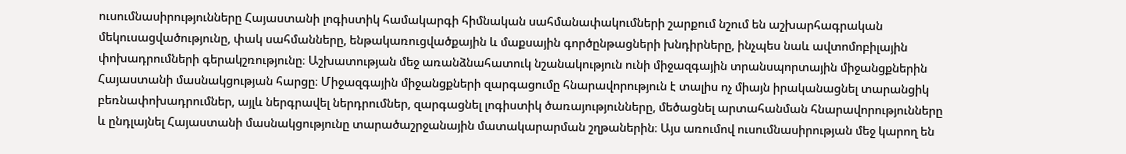ուսումնասիրությունները Հայաստանի լոգիստիկ համակարգի հիմնական սահմանափակումների շարքում նշում են աշխարհագրական մեկուսացվածությունը, փակ սահմանները, ենթակառուցվածքային և մաքսային գործընթացների խնդիրները, ինչպես նաև ավտոմոբիլային փոխադրումների գերակշռությունը։ Աշխատության մեջ առանձնահատուկ նշանակություն ունի միջազգային տրանսպորտային միջանցքներին Հայաստանի մասնակցության հարցը։ Միջազգային միջանցքների զարգացումը հնարավորություն է տալիս ոչ միայն իրականացնել տարանցիկ բեռնափոխադրումներ, այլև ներգրավել ներդրումներ, զարգացնել լոգիստիկ ծառայությունները, մեծացնել արտահանման հնարավորությունները և ընդլայնել Հայաստանի մասնակցությունը տարածաշրջանային մատակարարման շղթաներին։ Այս առումով ուսումնասիրության մեջ կարող են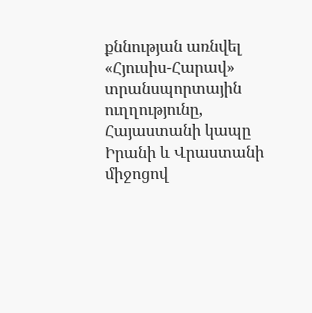քննության առնվել «Հյուսիս-Հարավ» տրանսպորտային ուղղությունը, Հայաստանի կապը Իրանի և Վրաստանի միջոցով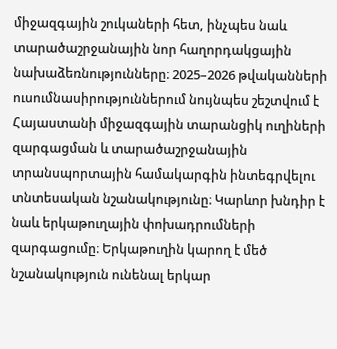միջազգային շուկաների հետ, ինչպես նաև տարածաշրջանային նոր հաղորդակցային նախաձեռնությունները։ 2025–2026 թվականների ուսումնասիրություններում նույնպես շեշտվում է Հայաստանի միջազգային տարանցիկ ուղիների զարգացման և տարածաշրջանային տրանսպորտային համակարգին ինտեգրվելու տնտեսական նշանակությունը։ Կարևոր խնդիր է նաև երկաթուղային փոխադրումների զարգացումը։ Երկաթուղին կարող է մեծ նշանակություն ունենալ երկար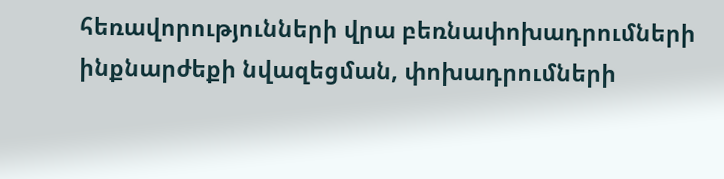հեռավորությունների վրա բեռնափոխադրումների ինքնարժեքի նվազեցման, փոխադրումների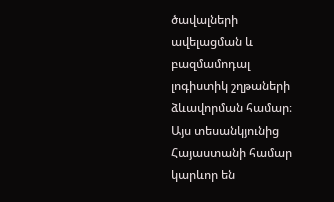ծավալների ավելացման և բազմամոդալ լոգիստիկ շղթաների ձևավորման համար։ Այս տեսանկյունից Հայաստանի համար կարևոր են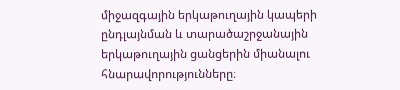միջազգային երկաթուղային կապերի ընդլայնման և տարածաշրջանային երկաթուղային ցանցերին միանալու հնարավորությունները։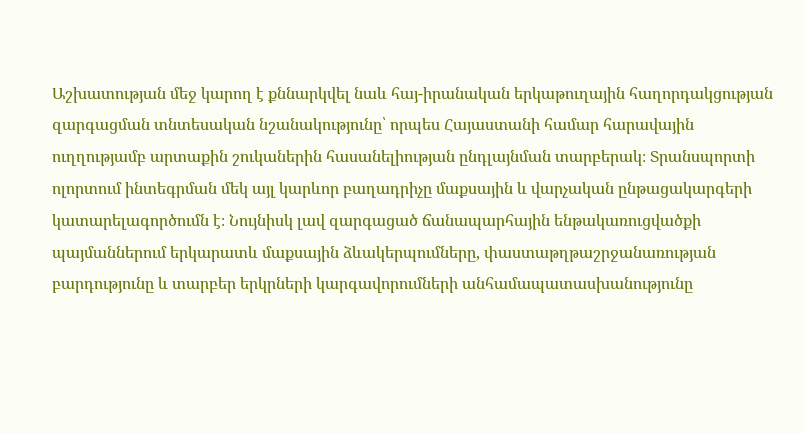Աշխատության մեջ կարող է քննարկվել նաև հայ-իրանական երկաթուղային հաղորդակցության զարգացման տնտեսական նշանակությունը՝ որպես Հայաստանի համար հարավային ուղղությամբ արտաքին շուկաներին հասանելիության ընդլայնման տարբերակ։ Տրանսպորտի ոլորտում ինտեգրման մեկ այլ կարևոր բաղադրիչը մաքսային և վարչական ընթացակարգերի կատարելագործումն է։ Նույնիսկ լավ զարգացած ճանապարհային ենթակառուցվածքի պայմաններում երկարատև մաքսային ձևակերպումները, փաստաթղթաշրջանառության բարդությունը և տարբեր երկրների կարգավորումների անհամապատասխանությունը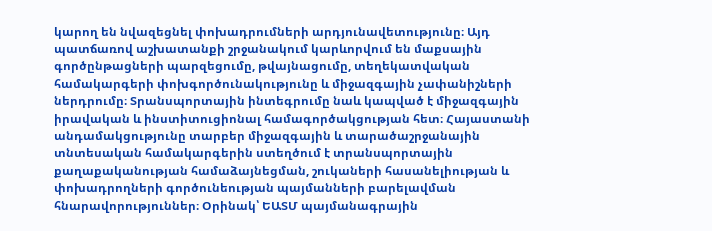կարող են նվազեցնել փոխադրումների արդյունավետությունը։ Այդ պատճառով աշխատանքի շրջանակում կարևորվում են մաքսային գործընթացների պարզեցումը, թվայնացումը, տեղեկատվական համակարգերի փոխգործունակությունը և միջազգային չափանիշների ներդրումը։ Տրանսպորտային ինտեգրումը նաև կապված է միջազգային իրավական և ինստիտուցիոնալ համագործակցության հետ։ Հայաստանի անդամակցությունը տարբեր միջազգային և տարածաշրջանային տնտեսական համակարգերին ստեղծում է տրանսպորտային քաղաքականության համաձայնեցման, շուկաների հասանելիության և փոխադրողների գործունեության պայմանների բարելավման հնարավորություններ։ Օրինակ՝ ԵԱՏՄ պայմանագրային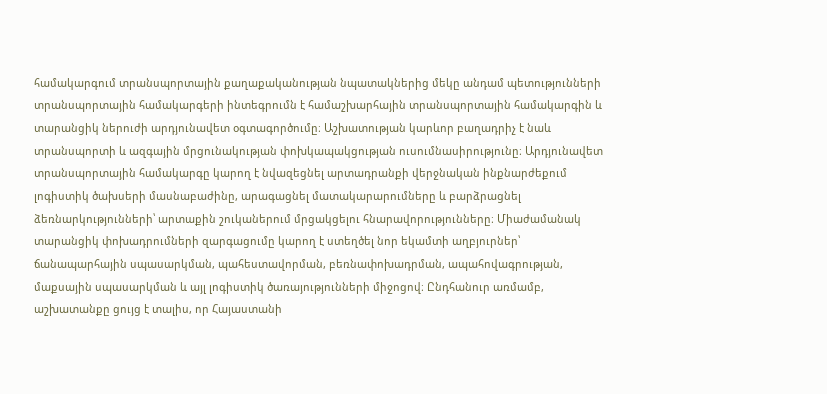համակարգում տրանսպորտային քաղաքականության նպատակներից մեկը անդամ պետությունների տրանսպորտային համակարգերի ինտեգրումն է համաշխարհային տրանսպորտային համակարգին և տարանցիկ ներուժի արդյունավետ օգտագործումը։ Աշխատության կարևոր բաղադրիչ է նաև տրանսպորտի և ազգային մրցունակության փոխկապակցության ուսումնասիրությունը։ Արդյունավետ տրանսպորտային համակարգը կարող է նվազեցնել արտադրանքի վերջնական ինքնարժեքում լոգիստիկ ծախսերի մասնաբաժինը, արագացնել մատակարարումները և բարձրացնել ձեռնարկությունների՝ արտաքին շուկաներում մրցակցելու հնարավորությունները։ Միաժամանակ տարանցիկ փոխադրումների զարգացումը կարող է ստեղծել նոր եկամտի աղբյուրներ՝ ճանապարհային սպասարկման, պահեստավորման, բեռնափոխադրման, ապահովագրության, մաքսային սպասարկման և այլ լոգիստիկ ծառայությունների միջոցով։ Ընդհանուր առմամբ, աշխատանքը ցույց է տալիս, որ Հայաստանի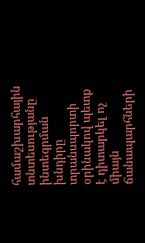համաշխարհային տնտեսությանը ինտեգրման խնդիրը տրանսպորտի օրինակով պետք է դիտարկել ոչ միայն ճանապարհների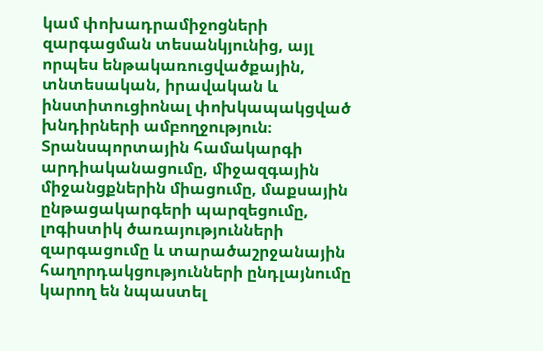կամ փոխադրամիջոցների զարգացման տեսանկյունից, այլ որպես ենթակառուցվածքային, տնտեսական, իրավական և ինստիտուցիոնալ փոխկապակցված խնդիրների ամբողջություն։ Տրանսպորտային համակարգի արդիականացումը, միջազգային միջանցքներին միացումը, մաքսային ընթացակարգերի պարզեցումը, լոգիստիկ ծառայությունների զարգացումը և տարածաշրջանային հաղորդակցությունների ընդլայնումը կարող են նպաստել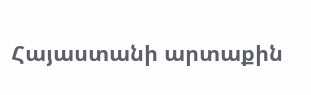Հայաստանի արտաքին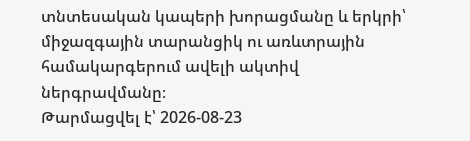տնտեսական կապերի խորացմանը և երկրի՝ միջազգային տարանցիկ ու առևտրային համակարգերում ավելի ակտիվ ներգրավմանը։
Թարմացվել է՝ 2026-08-23